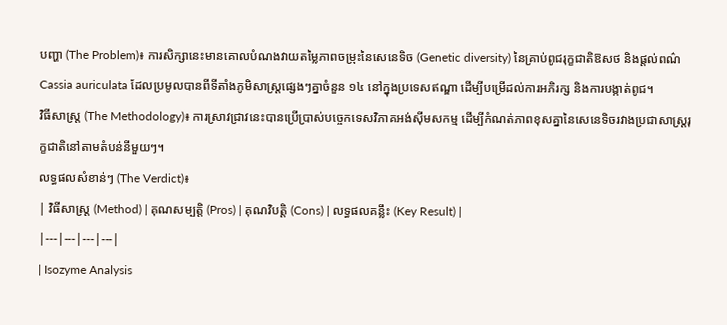បញ្ហា (The Problem)៖ ការសិក្សានេះមានគោលបំណងវាយតម្លៃភាពចម្រុះនៃសេនេទិច (Genetic diversity) នៃគ្រាប់ពូជរុក្ខជាតិឱសថ និងផ្តល់ពណ៌ Cassia auriculata ដែលប្រមូលបានពីទីតាំងភូមិសាស្ត្រផ្សេងៗគ្នាចំនួន ១៤ នៅក្នុងប្រទេសឥណ្ឌា ដើម្បីបម្រើដល់ការអភិរក្ស និងការបង្កាត់ពូជ។
វិធីសាស្ត្រ (The Methodology)៖ ការស្រាវជ្រាវនេះបានប្រើប្រាស់បច្ចេកទេសវិភាគអង់ស៊ីមសកម្ម ដើម្បីកំណត់ភាពខុសគ្នានៃសេនេទិចរវាងប្រជាសាស្ត្ររុក្ខជាតិនៅតាមតំបន់នីមួយៗ។
លទ្ធផលសំខាន់ៗ (The Verdict)៖
| វិធីសាស្ត្រ (Method) | គុណសម្បត្តិ (Pros) | គុណវិបត្តិ (Cons) | លទ្ធផលគន្លឹះ (Key Result) |
|---|---|---|---|
| Isozyme Analysis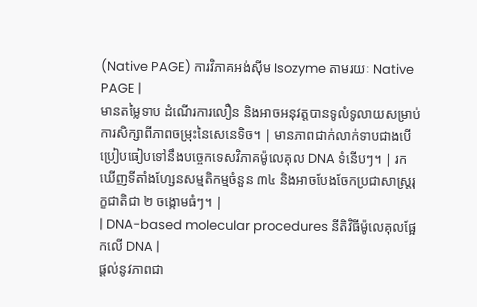(Native PAGE) ការវិភាគអង់ស៊ីម Isozyme តាមរយៈ Native PAGE |
មានតម្លៃទាប ដំណើរការលឿន និងអាចអនុវត្តបានទូលំទូលាយសម្រាប់ការសិក្សាពីភាពចម្រុះនៃសេនេទិច។ | មានភាពជាក់លាក់ទាបជាងបើប្រៀបធៀបទៅនឹងបច្ចេកទេសវិភាគម៉ូលេគុល DNA ទំនើបៗ។ | រកឃើញទីតាំងហ្សែនសម្មតិកម្មចំនួន ៣៤ និងអាចបែងចែកប្រជាសាស្ត្ររុក្ខជាតិជា ២ ចង្កោមធំៗ។ |
| DNA-based molecular procedures នីតិវិធីម៉ូលេគុលផ្អែកលើ DNA |
ផ្តល់នូវភាពជា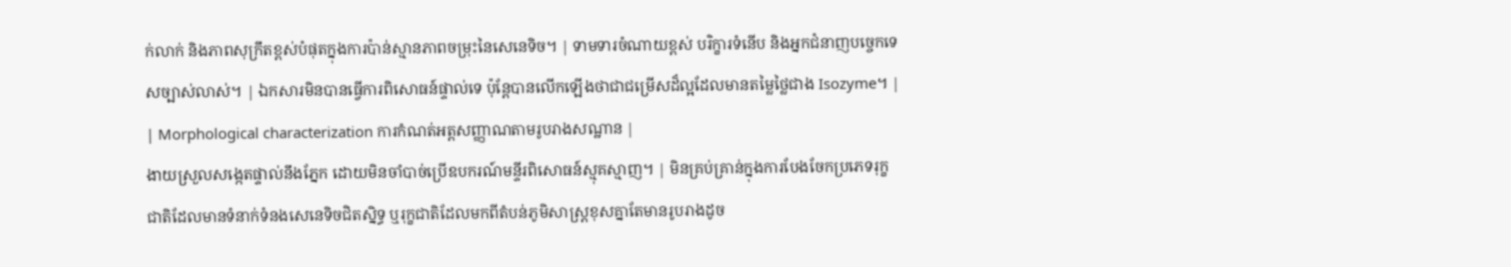ក់លាក់ និងភាពសុក្រឹតខ្ពស់បំផុតក្នុងការប៉ាន់ស្មានភាពចម្រុះនៃសេនេទិច។ | ទាមទារចំណាយខ្ពស់ បរិក្ខារទំនើប និងអ្នកជំនាញបច្ចេកទេសច្បាស់លាស់។ | ឯកសារមិនបានធ្វើការពិសោធន៍ផ្ទាល់ទេ ប៉ុន្តែបានលើកឡើងថាជាជម្រើសដ៏ល្អដែលមានតម្លៃថ្លៃជាង Isozyme។ |
| Morphological characterization ការកំណត់អត្តសញ្ញាណតាមរូបរាងសណ្ឋាន |
ងាយស្រួលសង្កេតផ្ទាល់នឹងភ្នែក ដោយមិនចាំបាច់ប្រើឧបករណ៍មន្ទីរពិសោធន៍ស្មុគស្មាញ។ | មិនគ្រប់គ្រាន់ក្នុងការបែងចែកប្រភេទរុក្ខជាតិដែលមានទំនាក់ទំនងសេនេទិចជិតស្និទ្ធ ឬរុក្ខជាតិដែលមកពីតំបន់ភូមិសាស្ត្រខុសគ្នាតែមានរូបរាងដូច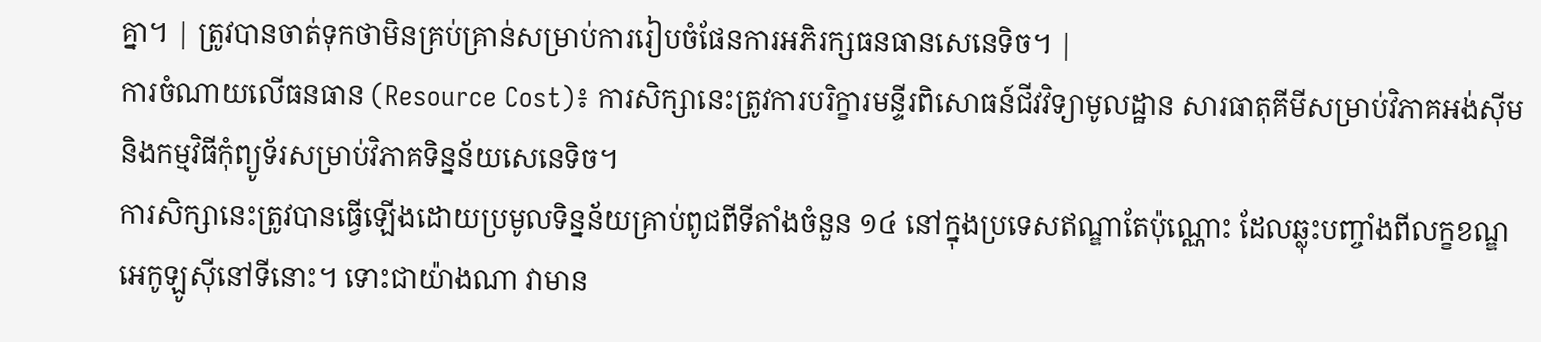គ្នា។ | ត្រូវបានចាត់ទុកថាមិនគ្រប់គ្រាន់សម្រាប់ការរៀបចំផែនការអភិរក្សធនធានសេនេទិច។ |
ការចំណាយលើធនធាន (Resource Cost)៖ ការសិក្សានេះត្រូវការបរិក្ខារមន្ទីរពិសោធន៍ជីវវិទ្យាមូលដ្ឋាន សារធាតុគីមីសម្រាប់វិភាគអង់ស៊ីម និងកម្មវិធីកុំព្យូទ័រសម្រាប់វិភាគទិន្នន័យសេនេទិច។
ការសិក្សានេះត្រូវបានធ្វើឡើងដោយប្រមូលទិន្នន័យគ្រាប់ពូជពីទីតាំងចំនួន ១៤ នៅក្នុងប្រទេសឥណ្ឌាតែប៉ុណ្ណោះ ដែលឆ្លុះបញ្ចាំងពីលក្ខខណ្ឌអេកូឡូស៊ីនៅទីនោះ។ ទោះជាយ៉ាងណា វាមាន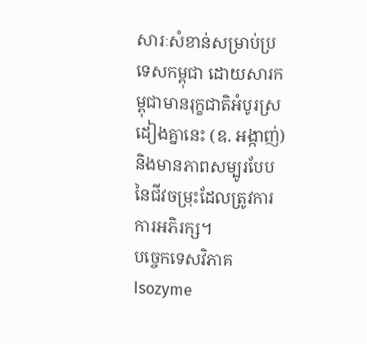សារៈសំខាន់សម្រាប់ប្រទេសកម្ពុជា ដោយសារកម្ពុជាមានរុក្ខជាតិអំបូរស្រដៀងគ្នានេះ (ឧ. អង្កាញ់) និងមានភាពសម្បូរបែបនៃជីវចម្រុះដែលត្រូវការការអភិរក្ស។
បច្ចេកទេសវិភាគ Isozyme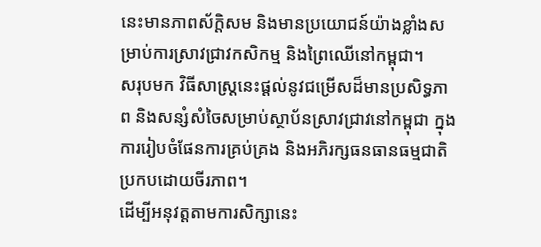នេះមានភាពស័ក្តិសម និងមានប្រយោជន៍យ៉ាងខ្លាំងសម្រាប់ការស្រាវជ្រាវកសិកម្ម និងព្រៃឈើនៅកម្ពុជា។
សរុបមក វិធីសាស្ត្រនេះផ្តល់នូវជម្រើសដ៏មានប្រសិទ្ធភាព និងសន្សំសំចៃសម្រាប់ស្ថាប័នស្រាវជ្រាវនៅកម្ពុជា ក្នុងការរៀបចំផែនការគ្រប់គ្រង និងអភិរក្សធនធានធម្មជាតិប្រកបដោយចីរភាព។
ដើម្បីអនុវត្តតាមការសិក្សានេះ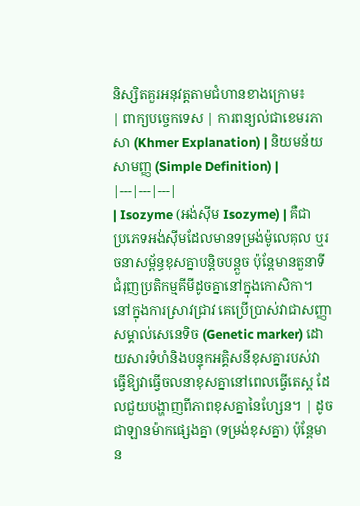និស្សិតគួរអនុវត្តតាមជំហានខាងក្រោម៖
| ពាក្យបច្ចេកទេស | ការពន្យល់ជាខេមរភាសា (Khmer Explanation) | និយមន័យសាមញ្ញ (Simple Definition) |
|---|---|---|
| Isozyme (អង់ស៊ីម Isozyme) | គឺជាប្រភេទអង់ស៊ីមដែលមានទម្រង់ម៉ូលេគុល ឬរចនាសម្ព័ន្ធខុសគ្នាបន្តិចបន្តួច ប៉ុន្តែមានតួនាទីជំរុញប្រតិកម្មគីមីដូចគ្នានៅក្នុងកោសិកា។ នៅក្នុងការស្រាវជ្រាវ គេប្រើប្រាស់វាជាសញ្ញាសម្គាល់សេនេទិច (Genetic marker) ដោយសារទំហំនិងបន្ទុកអគ្គិសនីខុសគ្នារបស់វាធ្វើឱ្យវាធ្វើចលនាខុសគ្នានៅពេលធ្វើតេស្ត ដែលជួយបង្ហាញពីភាពខុសគ្នានៃហ្សែន។ | ដូចជាឡានម៉ាកផ្សេងគ្នា (ទម្រង់ខុសគ្នា) ប៉ុន្តែមាន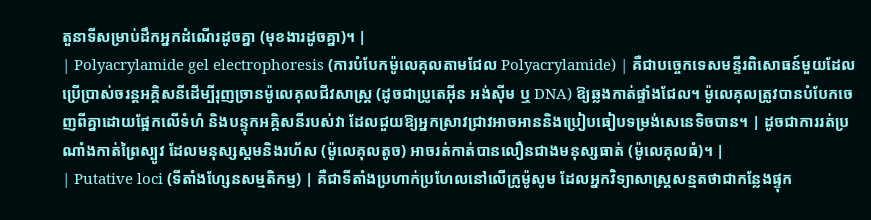តួនាទីសម្រាប់ដឹកអ្នកដំណើរដូចគ្នា (មុខងារដូចគ្នា)។ |
| Polyacrylamide gel electrophoresis (ការបំបែកម៉ូលេគុលតាមជែល Polyacrylamide) | គឺជាបច្ចេកទេសមន្ទីរពិសោធន៍មួយដែលប្រើប្រាស់ចរន្តអគ្គិសនីដើម្បីរុញច្រានម៉ូលេគុលជីវសាស្ត្រ (ដូចជាប្រូតេអ៊ីន អង់ស៊ីម ឬ DNA) ឱ្យឆ្លងកាត់ផ្ទាំងជែល។ ម៉ូលេគុលត្រូវបានបំបែកចេញពីគ្នាដោយផ្អែកលើទំហំ និងបន្ទុកអគ្គិសនីរបស់វា ដែលជួយឱ្យអ្នកស្រាវជ្រាវអាចអាននិងប្រៀបធៀបទម្រង់សេនេទិចបាន។ | ដូចជាការរត់ប្រណាំងកាត់ព្រៃស្បូវ ដែលមនុស្សស្គមនិងរហ័ស (ម៉ូលេគុលតូច) អាចរត់កាត់បានលឿនជាងមនុស្សធាត់ (ម៉ូលេគុលធំ)។ |
| Putative loci (ទីតាំងហ្សែនសម្មតិកម្ម) | គឺជាទីតាំងប្រហាក់ប្រហែលនៅលើក្រូម៉ូសូម ដែលអ្នកវិទ្យាសាស្ត្រសន្មតថាជាកន្លែងផ្ទុក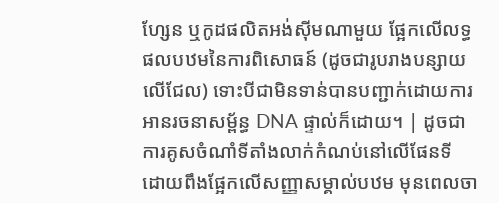ហ្សែន ឬកូដផលិតអង់ស៊ីមណាមួយ ផ្អែកលើលទ្ធផលបឋមនៃការពិសោធន៍ (ដូចជារូបរាងបន្សាយលើជែល) ទោះបីជាមិនទាន់បានបញ្ជាក់ដោយការអានរចនាសម្ព័ន្ធ DNA ផ្ទាល់ក៏ដោយ។ | ដូចជាការគូសចំណាំទីតាំងលាក់កំណប់នៅលើផែនទី ដោយពឹងផ្អែកលើសញ្ញាសម្គាល់បឋម មុនពេលចា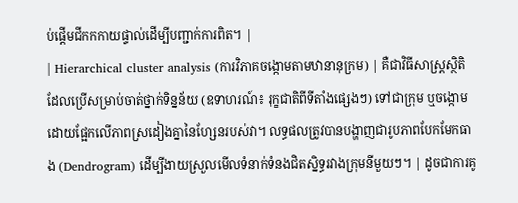ប់ផ្តើមជីកកកាយផ្ទាល់ដើម្បីបញ្ជាក់ការពិត។ |
| Hierarchical cluster analysis (ការវិភាគចង្កោមតាមឋានានុក្រម) | គឺជាវិធីសាស្ត្រស្ថិតិដែលប្រើសម្រាប់ចាត់ថ្នាក់ទិន្នន័យ (ឧទាហរណ៍៖ រុក្ខជាតិពីទីតាំងផ្សេងៗ) ទៅជាក្រុម ឬចង្កោម ដោយផ្អែកលើភាពស្រដៀងគ្នានៃហ្សែនរបស់វា។ លទ្ធផលត្រូវបានបង្ហាញជារូបភាពបែកមែកធាង (Dendrogram) ដើម្បីងាយស្រួលមើលទំនាក់ទំនងជិតស្និទ្ធរវាងក្រុមនីមួយៗ។ | ដូចជាការគូ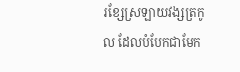រខ្សែស្រឡាយវង្សត្រកូល ដែលបំបែកជាមែក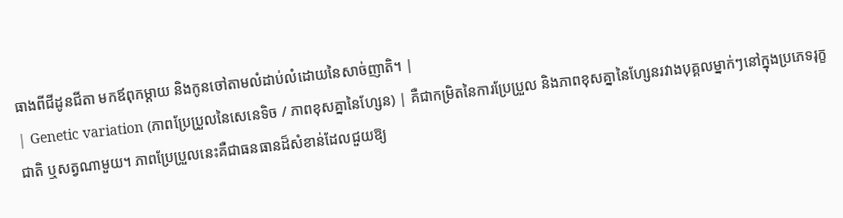ធាងពីជីដូនជីតា មកឪពុកម្តាយ និងកូនចៅតាមលំដាប់លំដោយនៃសាច់ញាតិ។ |
| Genetic variation (ភាពប្រែប្រួលនៃសេនេទិច / ភាពខុសគ្នានៃហ្សែន) | គឺជាកម្រិតនៃការប្រែប្រួល និងភាពខុសគ្នានៃហ្សែនរវាងបុគ្គលម្នាក់ៗនៅក្នុងប្រភេទរុក្ខជាតិ ឬសត្វណាមួយ។ ភាពប្រែប្រួលនេះគឺជាធនធានដ៏សំខាន់ដែលជួយឱ្យ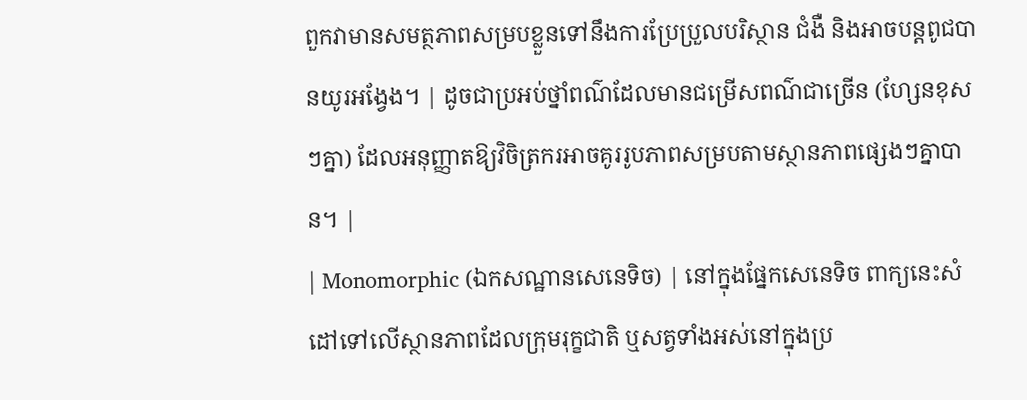ពួកវាមានសមត្ថភាពសម្របខ្លួនទៅនឹងការប្រែប្រួលបរិស្ថាន ជំងឺ និងអាចបន្តពូជបានយូរអង្វែង។ | ដូចជាប្រអប់ថ្នាំពណ៌ដែលមានជម្រើសពណ៌ជាច្រើន (ហ្សែនខុសៗគ្នា) ដែលអនុញ្ញាតឱ្យវិចិត្រករអាចគូររូបភាពសម្របតាមស្ថានភាពផ្សេងៗគ្នាបាន។ |
| Monomorphic (ឯកសណ្ឋានសេនេទិច) | នៅក្នុងផ្នែកសេនេទិច ពាក្យនេះសំដៅទៅលើស្ថានភាពដែលក្រុមរុក្ខជាតិ ឬសត្វទាំងអស់នៅក្នុងប្រ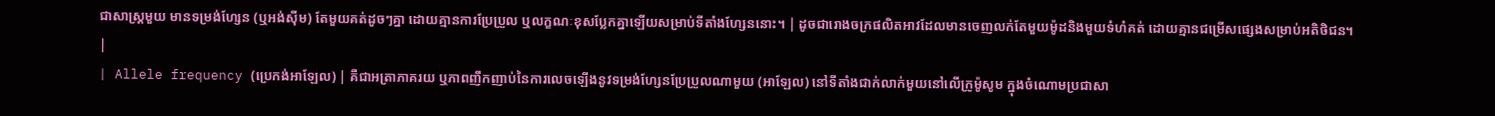ជាសាស្ត្រមួយ មានទម្រង់ហ្សែន (ឬអង់ស៊ីម) តែមួយគត់ដូចៗគ្នា ដោយគ្មានការប្រែប្រួល ឬលក្ខណៈខុសប្លែកគ្នាឡើយសម្រាប់ទីតាំងហ្សែននោះ។ | ដូចជារោងចក្រផលិតអាវដែលមានចេញលក់តែមួយម៉ូដនិងមួយទំហំគត់ ដោយគ្មានជម្រើសផ្សេងសម្រាប់អតិថិជន។ |
| Allele frequency (ប្រេកង់អាឡែល) | គឺជាអត្រាភាគរយ ឬភាពញឹកញាប់នៃការលេចឡើងនូវទម្រង់ហ្សែនប្រែប្រួលណាមួយ (អាឡែល) នៅទីតាំងជាក់លាក់មួយនៅលើក្រូម៉ូសូម ក្នុងចំណោមប្រជាសា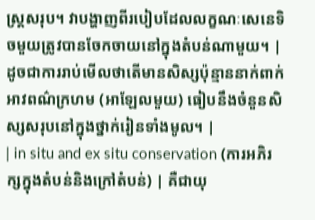ស្ត្រសរុប។ វាបង្ហាញពីរបៀបដែលលក្ខណៈសេនេទិចមួយត្រូវបានចែកចាយនៅក្នុងតំបន់ណាមួយ។ | ដូចជាការរាប់មើលថាតើមានសិស្សប៉ុន្មាននាក់ពាក់អាវពណ៌ក្រហម (អាឡែលមួយ) ធៀបនឹងចំនួនសិស្សសរុបនៅក្នុងថ្នាក់រៀនទាំងមូល។ |
| in situ and ex situ conservation (ការអភិរក្សក្នុងតំបន់និងក្រៅតំបន់) | គឺជាយុ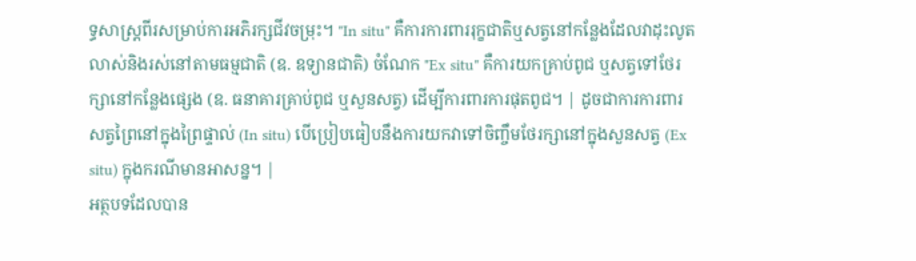ទ្ធសាស្ត្រពីរសម្រាប់ការអភិរក្សជីវចម្រុះ។ "In situ" គឺការការពាររុក្ខជាតិឬសត្វនៅកន្លែងដែលវាដុះលូតលាស់និងរស់នៅតាមធម្មជាតិ (ឧ. ឧទ្យានជាតិ) ចំណែក "Ex situ" គឺការយកគ្រាប់ពូជ ឬសត្វទៅថែរក្សានៅកន្លែងផ្សេង (ឧ. ធនាគារគ្រាប់ពូជ ឬសួនសត្វ) ដើម្បីការពារការផុតពូជ។ | ដូចជាការការពារសត្វព្រៃនៅក្នុងព្រៃផ្ទាល់ (In situ) បើប្រៀបធៀបនឹងការយកវាទៅចិញ្ចឹមថែរក្សានៅក្នុងសួនសត្វ (Ex situ) ក្នុងករណីមានអាសន្ន។ |
អត្ថបទដែលបាន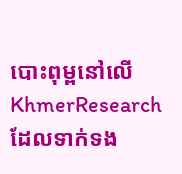បោះពុម្ពនៅលើ KhmerResearch ដែលទាក់ទង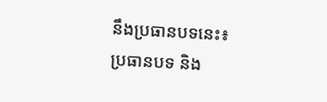នឹងប្រធានបទនេះ៖
ប្រធានបទ និង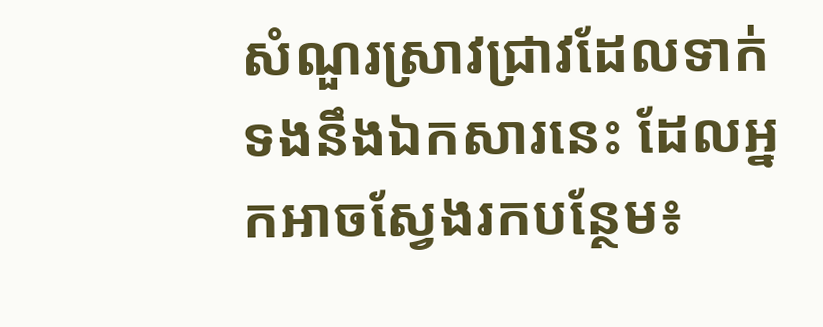សំណួរស្រាវជ្រាវដែលទាក់ទងនឹងឯកសារនេះ ដែលអ្នកអាចស្វែងរកបន្ថែម៖